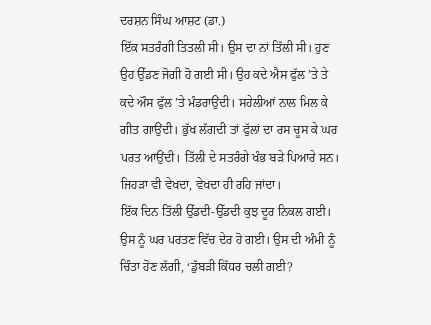ਦਰਸ਼ਨ ਸਿੰਘ ਆਸ਼ਟ (ਡਾ.)
ਇੱਕ ਸਤਰੰਗੀ ਤਿਤਲੀ ਸੀ। ਉਸ ਦਾ ਨਾਂ ਤਿੱਲੀ ਸੀ। ਹੁਣ ਉਹ ਉੱਡਣ ਜੋਗੀ ਹੋ ਗਈ ਸੀ। ਉਹ ਕਦੇ ਐਸ ਫੁੱਲ ’ਤੇ ਤੇ ਕਦੇ ਔਸ ਫੁੱਲ ’ਤੇ ਮੰਡਰਾਉਂਦੀ। ਸਹੇਲੀਆਂ ਨਾਲ ਮਿਲ ਕੇ ਗੀਤ ਗਾਉਂਦੀ। ਭੁੱਖ ਲੱਗਦੀ ਤਾਂ ਫੁੱਲਾਂ ਦਾ ਰਸ ਚੂਸ ਕੇ ਘਰ ਪਰਤ ਆਉਂਦੀ। ਤਿੱਲੀ ਦੇ ਸਤਰੰਗੇ ਖੰਭ ਬੜੇ ਪਿਆਰੇ ਸਨ। ਜਿਹੜਾ ਵੀ ਵੇਖਦਾ, ਵੇਖਦਾ ਹੀ ਰਹਿ ਜਾਂਦਾ।
ਇੱਕ ਦਿਨ ਤਿੱਲੀ ਉੱਡਦੀ-ਉੱਡਦੀ ਕੁਝ ਦੂਰ ਨਿਕਲ ਗਈ। ਉਸ ਨੂੰ ਘਰ ਪਰਤਣ ਵਿੱਚ ਦੇਰ ਹੋ ਗਈ। ਉਸ ਦੀ ਅੰਮੀ ਨੂੰ ਚਿੰਤਾ ਹੋਣ ਲੱਗੀ, ‘ਡੁੱਬੜੀ ਕਿੱਧਰ ਚਲੀ ਗਈ?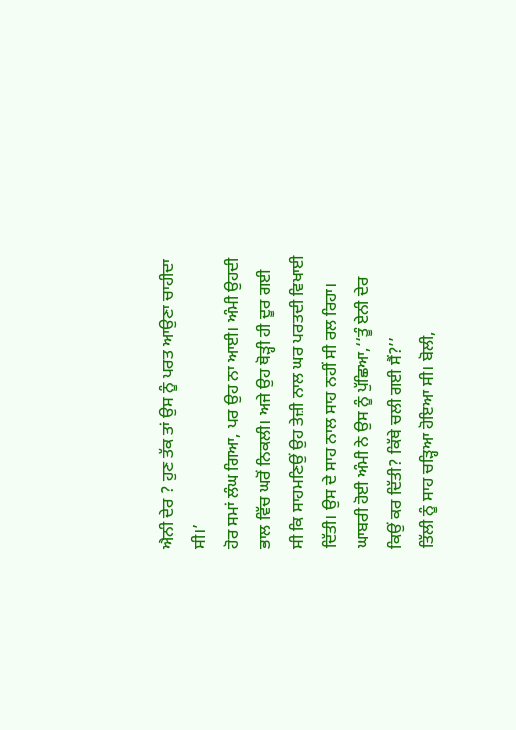ਐਨੀ ਦੇਰ ? ਹੁਣ ਤੱਕ ਤਾਂ ਉਸ ਨੂੰ ਪਰਤ ਆਉਣਾ ਚਾਹੀਦਾ ਸੀ।’
ਹੋਰ ਸਮਾਂ ਲੰਘ ਗਿਆ, ਪਰ ਉਹ ਨਾ ਆਈ। ਅੰਮੀ ਉਹਦੀ ਭਾਲ ਵਿੱਚ ਘਰੋਂ ਨਿਕਲੀ। ਅਜੇ ਉਹ ਥੋੜ੍ਹੀ ਹੀ ਦੂਰ ਗਈ ਸੀ ਕਿ ਸਾਹਮਣਿਉਂ ਉਹ ਤੇਜ਼ੀ ਨਾਲ ਘਰ ਪਰਤਦੀ ਵਿਖਾਈ ਦਿੱਤੀ। ਉਸ ਦੇ ਸਾਹ ਨਾਲ ਸਾਹ ਨਹੀਂ ਸੀ ਰਲ ਰਿਹਾ।
ਘਾਬਰੀ ਹੋਈ ਅੰਮੀ ਨੇ ਉਸ ਨੂੰ ਪੁੱਛਿਆ,‘‘ਤੂੰ ਏਨੀ ਦੇਰ ਕਿਉਂ ਕਰ ਦਿੱਤੀ? ਕਿੱਥੇ ਚਲੀ ਗਈ ਸੈਂ?’’
ਤਿੱਲੀ ਨੂੰ ਸਾਹ ਚੜ੍ਹਿਆ ਹੋਇਆ ਸੀ। ਬੋਲੀ,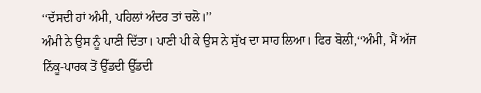‘‘ਦੱਸਦੀ ਹਾਂ ਅੰਮੀ, ਪਹਿਲਾਂ ਅੰਦਰ ਤਾਂ ਚਲੋ।’’
ਅੰਮੀ ਨੇ ਉਸ ਨੂੰ ਪਾਣੀ ਦਿੱਤਾ। ਪਾਣੀ ਪੀ ਕੇ ਉਸ ਨੇ ਸੁੱਖ ਦਾ ਸਾਹ ਲਿਆ। ਫਿਰ ਬੋਲੀ,‘‘ਅੰਮੀ, ਮੈਂ ਅੱਜ ਨਿੱਕੂ-ਪਾਰਕ ਤੋਂ ਉੱਡਦੀ ਉੱਡਦੀ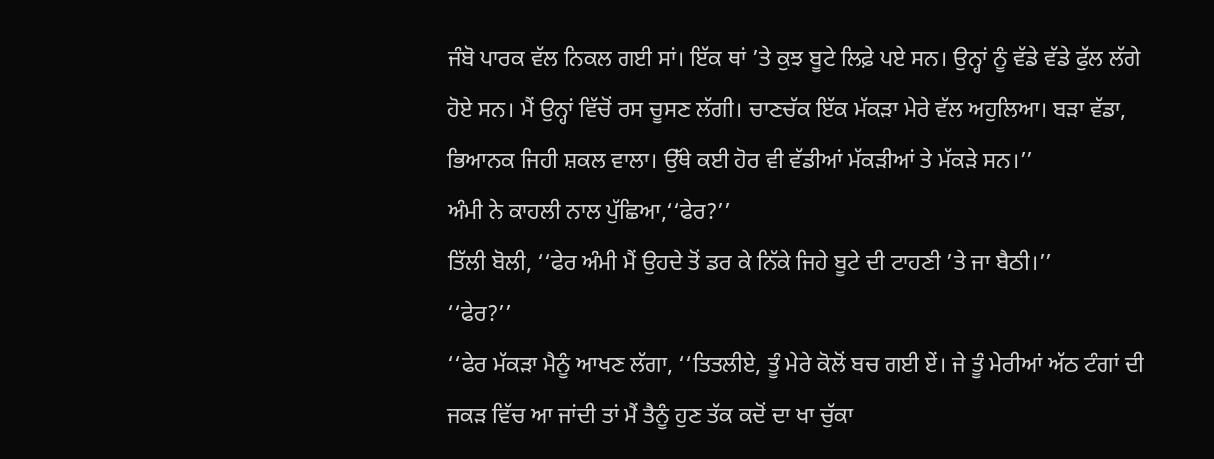ਜੰਬੋ ਪਾਰਕ ਵੱਲ ਨਿਕਲ ਗਈ ਸਾਂ। ਇੱਕ ਥਾਂ ’ਤੇ ਕੁਝ ਬੂਟੇ ਲਿਫ਼ੇ ਪਏ ਸਨ। ਉਨ੍ਹਾਂ ਨੂੰ ਵੱਡੇ ਵੱਡੇ ਫੁੱਲ ਲੱਗੇ ਹੋਏ ਸਨ। ਮੈਂ ਉਨ੍ਹਾਂ ਵਿੱਚੋਂ ਰਸ ਚੂਸਣ ਲੱਗੀ। ਚਾਣਚੱਕ ਇੱਕ ਮੱਕੜਾ ਮੇਰੇ ਵੱਲ ਅਹੁਲਿਆ। ਬੜਾ ਵੱਡਾ, ਭਿਆਨਕ ਜਿਹੀ ਸ਼ਕਲ ਵਾਲਾ। ਉੱਥੇ ਕਈ ਹੋਰ ਵੀ ਵੱਡੀਆਂ ਮੱਕੜੀਆਂ ਤੇ ਮੱਕੜੇ ਸਨ।’’
ਅੰਮੀ ਨੇ ਕਾਹਲੀ ਨਾਲ ਪੁੱਛਿਆ,‘‘ਫੇਰ?’’
ਤਿੱਲੀ ਬੋਲੀ, ‘‘ਫੇਰ ਅੰਮੀ ਮੈਂ ਉਹਦੇ ਤੋਂ ਡਰ ਕੇ ਨਿੱਕੇ ਜਿਹੇ ਬੂਟੇ ਦੀ ਟਾਹਣੀ ’ਤੇ ਜਾ ਬੈਠੀ।’’
‘‘ਫੇਰ?’’
‘‘ਫੇਰ ਮੱਕੜਾ ਮੈਨੂੰ ਆਖਣ ਲੱਗਾ, ‘‘ਤਿਤਲੀਏ, ਤੂੰ ਮੇਰੇ ਕੋਲੋਂ ਬਚ ਗਈ ਏਂ। ਜੇ ਤੂੰ ਮੇਰੀਆਂ ਅੱਠ ਟੰਗਾਂ ਦੀ ਜਕੜ ਵਿੱਚ ਆ ਜਾਂਦੀ ਤਾਂ ਮੈਂ ਤੈਨੂੰ ਹੁਣ ਤੱਕ ਕਦੋਂ ਦਾ ਖਾ ਚੁੱਕਾ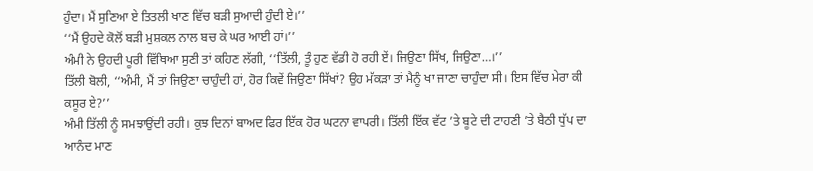ਹੁੰਦਾ। ਮੈਂ ਸੁਣਿਆ ਏ ਤਿਤਲੀ ਖਾਣ ਵਿੱਚ ਬੜੀ ਸੁਆਦੀ ਹੁੰਦੀ ਏ।’’
‘‘ਮੈਂ ਉਹਦੇ ਕੋਲੋਂ ਬੜੀ ਮੁਸ਼ਕਲ ਨਾਲ ਬਚ ਕੇ ਘਰ ਆਈ ਹਾਂ।’’
ਅੰਮੀ ਨੇ ਉਹਦੀ ਪੂਰੀ ਵਿੱਥਿਆ ਸੁਣੀ ਤਾਂ ਕਹਿਣ ਲੱਗੀ, ‘‘ਤਿੱਲੀ, ਤੂੰ ਹੁਣ ਵੱਡੀ ਹੋ ਰਹੀ ਏਂ। ਜਿਉਣਾ ਸਿੱਖ, ਜਿਉਣਾ…।’’
ਤਿੱਲੀ ਬੋਲੀ, ‘‘ਅੰਮੀ, ਮੈਂ ਤਾਂ ਜਿਉਣਾ ਚਾਹੁੰਦੀ ਹਾਂ, ਹੋਰ ਕਿਵੇਂ ਜਿਉਣਾ ਸਿੱਖਾਂ? ਉਹ ਮੱਕੜਾ ਤਾਂ ਮੈਨੂੰ ਖਾ ਜਾਣਾ ਚਾਹੁੰਦਾ ਸੀ। ਇਸ ਵਿੱਚ ਮੇਰਾ ਕੀ ਕਸੂਰ ਏ?’’
ਅੰਮੀ ਤਿੱਲੀ ਨੂੰ ਸਮਝਾਉਂਦੀ ਰਹੀ। ਕੁਝ ਦਿਨਾਂ ਬਾਅਦ ਫਿਰ ਇੱਕ ਹੋਰ ਘਟਨਾ ਵਾਪਰੀ। ਤਿੱਲੀ ਇੱਕ ਵੱਟ ’ਤੇ ਬੂਟੇ ਦੀ ਟਾਹਣੀ ’ਤੇ ਬੈਠੀ ਧੁੱਪ ਦਾ ਆਨੰਦ ਮਾਣ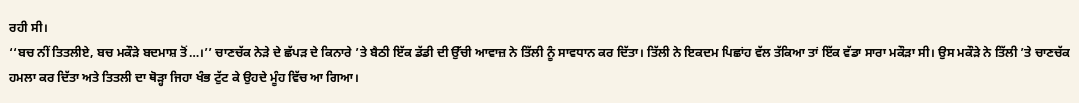ਰਹੀ ਸੀ।
‘‘ਬਚ ਨੀਂ ਤਿਤਲੀਏ, ਬਚ ਮਕੌੜੇ ਬਦਮਾਸ਼ ਤੋਂ…।’’ ਚਾਣਚੱਕ ਨੇੜੇ ਦੇ ਛੱਪੜ ਦੇ ਕਿਨਾਰੇ ’ਤੇ ਬੈਠੀ ਇੱਕ ਡੱਡੀ ਦੀ ਉੱਚੀ ਆਵਾਜ਼ ਨੇ ਤਿੱਲੀ ਨੂੰ ਸਾਵਧਾਨ ਕਰ ਦਿੱਤਾ। ਤਿੱਲੀ ਨੇ ਇਕਦਮ ਪਿਛਾਂਹ ਵੱਲ ਤੱਕਿਆ ਤਾਂ ਇੱਕ ਵੱਡਾ ਸਾਰਾ ਮਕੌੜਾ ਸੀ। ਉਸ ਮਕੌੜੇ ਨੇ ਤਿੱਲੀ ’ਤੇ ਚਾਣਚੱਕ ਹਮਲਾ ਕਰ ਦਿੱਤਾ ਅਤੇ ਤਿਤਲੀ ਦਾ ਥੋੜ੍ਹਾ ਜਿਹਾ ਖੰਭ ਟੁੱਟ ਕੇ ਉਹਦੇ ਮੂੰਹ ਵਿੱਚ ਆ ਗਿਆ।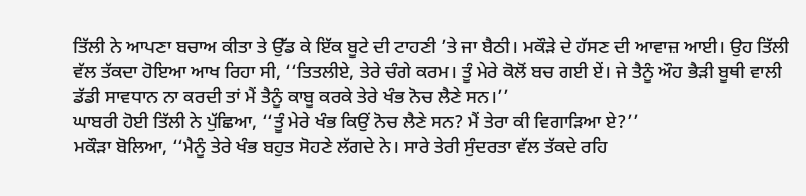ਤਿੱਲੀ ਨੇ ਆਪਣਾ ਬਚਾਅ ਕੀਤਾ ਤੇ ਉੱਡ ਕੇ ਇੱਕ ਬੂਟੇ ਦੀ ਟਾਹਣੀ ’ਤੇ ਜਾ ਬੈਠੀ। ਮਕੌੜੇ ਦੇ ਹੱਸਣ ਦੀ ਆਵਾਜ਼ ਆਈ। ਉਹ ਤਿੱਲੀ ਵੱਲ ਤੱਕਦਾ ਹੋਇਆ ਆਖ ਰਿਹਾ ਸੀ, ‘‘ਤਿਤਲੀਏ, ਤੇਰੇ ਚੰਗੇ ਕਰਮ। ਤੂੰ ਮੇਰੇ ਕੋਲੋਂ ਬਚ ਗਈ ਏਂ। ਜੇ ਤੈਨੂੰ ਔਹ ਭੈੜੀ ਬੂਥੀ ਵਾਲੀ ਡੱਡੀ ਸਾਵਧਾਨ ਨਾ ਕਰਦੀ ਤਾਂ ਮੈਂ ਤੈਨੂੰ ਕਾਬੂ ਕਰਕੇ ਤੇਰੇ ਖੰਭ ਨੋਚ ਲੈਣੇ ਸਨ।’’
ਘਾਬਰੀ ਹੋਈ ਤਿੱਲੀ ਨੇ ਪੁੱਛਿਆ, ‘‘ਤੂੰ ਮੇਰੇ ਖੰਭ ਕਿਉਂ ਨੋਚ ਲੈਣੇ ਸਨ? ਮੈਂ ਤੇਰਾ ਕੀ ਵਿਗਾੜਿਆ ਏ?’’
ਮਕੌੜਾ ਬੋਲਿਆ, ‘‘ਮੈਨੂੰ ਤੇਰੇ ਖੰਭ ਬਹੁਤ ਸੋਹਣੇ ਲੱਗਦੇ ਨੇ। ਸਾਰੇ ਤੇਰੀ ਸੁੰਦਰਤਾ ਵੱਲ ਤੱਕਦੇ ਰਹਿ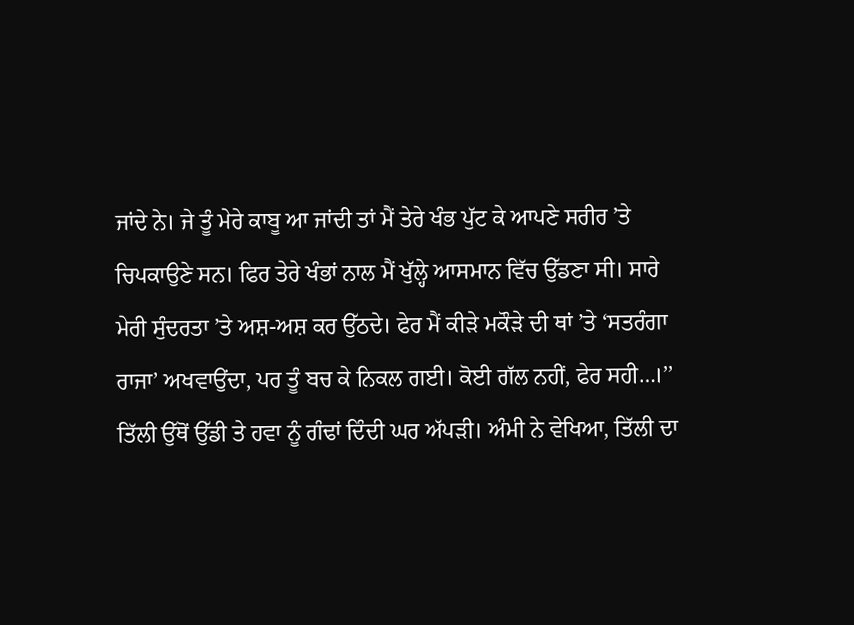ਜਾਂਦੇ ਨੇ। ਜੇ ਤੂੰ ਮੇਰੇ ਕਾਬੂ ਆ ਜਾਂਦੀ ਤਾਂ ਮੈਂ ਤੇਰੇ ਖੰਭ ਪੁੱਟ ਕੇ ਆਪਣੇ ਸਰੀਰ ’ਤੇ ਚਿਪਕਾਉਣੇ ਸਨ। ਫਿਰ ਤੇਰੇ ਖੰਭਾਂ ਨਾਲ ਮੈਂ ਖੁੱਲ੍ਹੇ ਆਸਮਾਨ ਵਿੱਚ ਉੱਡਣਾ ਸੀ। ਸਾਰੇ ਮੇਰੀ ਸੁੰਦਰਤਾ ’ਤੇ ਅਸ਼-ਅਸ਼ ਕਰ ਉੱਠਦੇ। ਫੇਰ ਮੈਂ ਕੀੜੇ ਮਕੌੜੇ ਦੀ ਥਾਂ ’ਤੇ ‘ਸਤਰੰਗਾ ਰਾਜਾ’ ਅਖਵਾਉਂਦਾ, ਪਰ ਤੂੰ ਬਚ ਕੇ ਨਿਕਲ ਗਈ। ਕੋਈ ਗੱਲ ਨਹੀਂ, ਫੇਰ ਸਹੀ…।’’
ਤਿੱਲੀ ਉੱਥੋਂ ਉੱਡੀ ਤੇ ਹਵਾ ਨੂੰ ਗੰਢਾਂ ਦਿੰਦੀ ਘਰ ਅੱਪੜੀ। ਅੰਮੀ ਨੇ ਵੇਖਿਆ, ਤਿੱਲੀ ਦਾ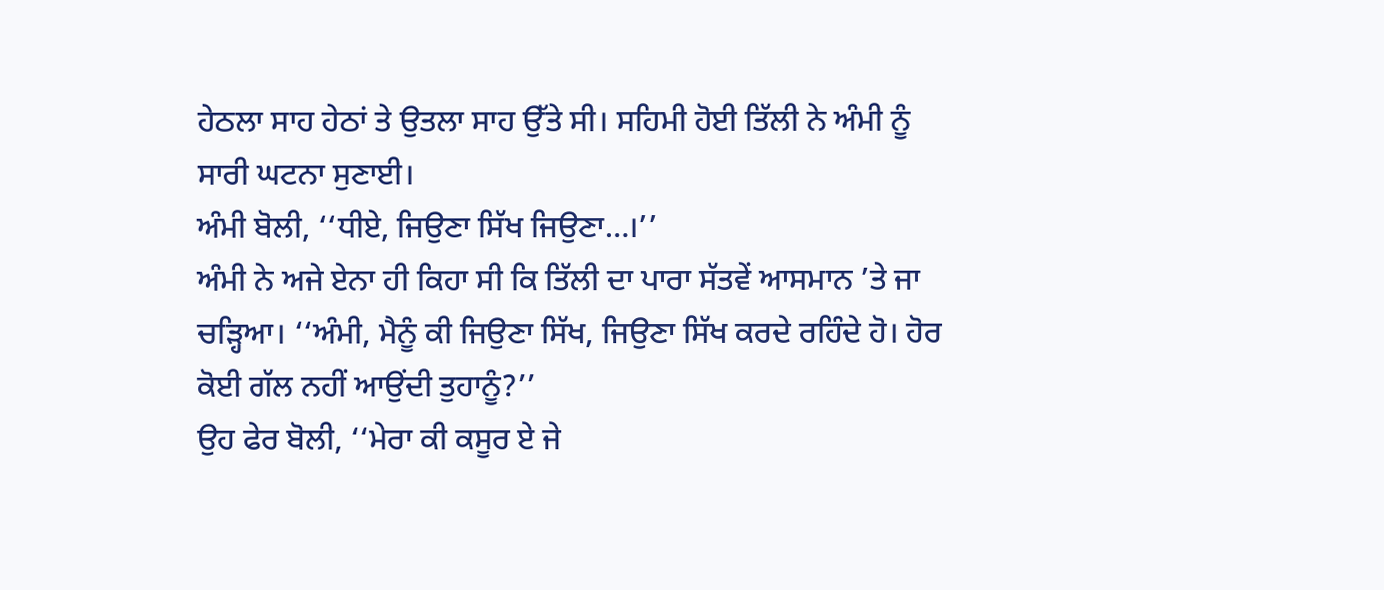ਹੇਠਲਾ ਸਾਹ ਹੇਠਾਂ ਤੇ ਉਤਲਾ ਸਾਹ ਉੱਤੇ ਸੀ। ਸਹਿਮੀ ਹੋਈ ਤਿੱਲੀ ਨੇ ਅੰਮੀ ਨੂੰ ਸਾਰੀ ਘਟਨਾ ਸੁਣਾਈ।
ਅੰਮੀ ਬੋਲੀ, ‘‘ਧੀਏ, ਜਿਉਣਾ ਸਿੱਖ ਜਿਉਣਾ…।’’
ਅੰਮੀ ਨੇ ਅਜੇ ਏਨਾ ਹੀ ਕਿਹਾ ਸੀ ਕਿ ਤਿੱਲੀ ਦਾ ਪਾਰਾ ਸੱਤਵੇਂ ਆਸਮਾਨ ’ਤੇ ਜਾ ਚੜ੍ਹਿਆ। ‘‘ਅੰਮੀ, ਮੈਨੂੰ ਕੀ ਜਿਉਣਾ ਸਿੱਖ, ਜਿਉਣਾ ਸਿੱਖ ਕਰਦੇ ਰਹਿੰਦੇ ਹੋ। ਹੋਰ ਕੋਈ ਗੱਲ ਨਹੀਂ ਆਉਂਦੀ ਤੁਹਾਨੂੰ?’’
ਉਹ ਫੇਰ ਬੋਲੀ, ‘‘ਮੇਰਾ ਕੀ ਕਸੂਰ ਏ ਜੇ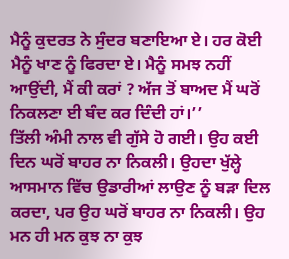ਮੈਨੂੰ ਕੁਦਰਤ ਨੇ ਸੁੰਦਰ ਬਣਾਇਆ ਏ। ਹਰ ਕੋਈ ਮੈਨੂੰ ਖਾਣ ਨੂੰ ਫਿਰਦਾ ਏ। ਮੈਨੂੰ ਸਮਝ ਨਹੀਂ ਆਉਂਦੀ, ਮੈਂ ਕੀ ਕਰਾਂ ? ਅੱਜ ਤੋਂ ਬਾਅਦ ਮੈਂ ਘਰੋਂ ਨਿਕਲਣਾ ਈ ਬੰਦ ਕਰ ਦਿੰਦੀ ਹਾਂ।’’
ਤਿੱਲੀ ਅੰਮੀ ਨਾਲ ਵੀ ਗੁੱਸੇ ਹੋ ਗਈ। ਉਹ ਕਈ ਦਿਨ ਘਰੋਂ ਬਾਹਰ ਨਾ ਨਿਕਲੀ। ਉਹਦਾ ਖੁੱਲ੍ਹੇ ਆਸਮਾਨ ਵਿੱਚ ਉਡਾਰੀਆਂ ਲਾਉਣ ਨੂੰ ਬੜਾ ਦਿਲ ਕਰਦਾ, ਪਰ ਉਹ ਘਰੋਂ ਬਾਹਰ ਨਾ ਨਿਕਲੀ। ਉਹ ਮਨ ਹੀ ਮਨ ਕੁਝ ਨਾ ਕੁਝ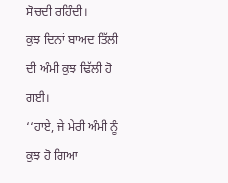ਸੋਚਦੀ ਰਹਿੰਦੀ।
ਕੁਝ ਦਿਨਾਂ ਬਾਅਦ ਤਿੱਲੀ ਦੀ ਅੰਮੀ ਕੁਝ ਢਿੱਲੀ ਹੋ ਗਈ।
‘‘ਹਾਏ, ਜੇ ਮੇਰੀ ਅੰਮੀ ਨੂੰ ਕੁਝ ਹੋ ਗਿਆ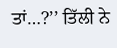ਤਾਂ…?’’ ਤਿੱਲੀ ਨੇ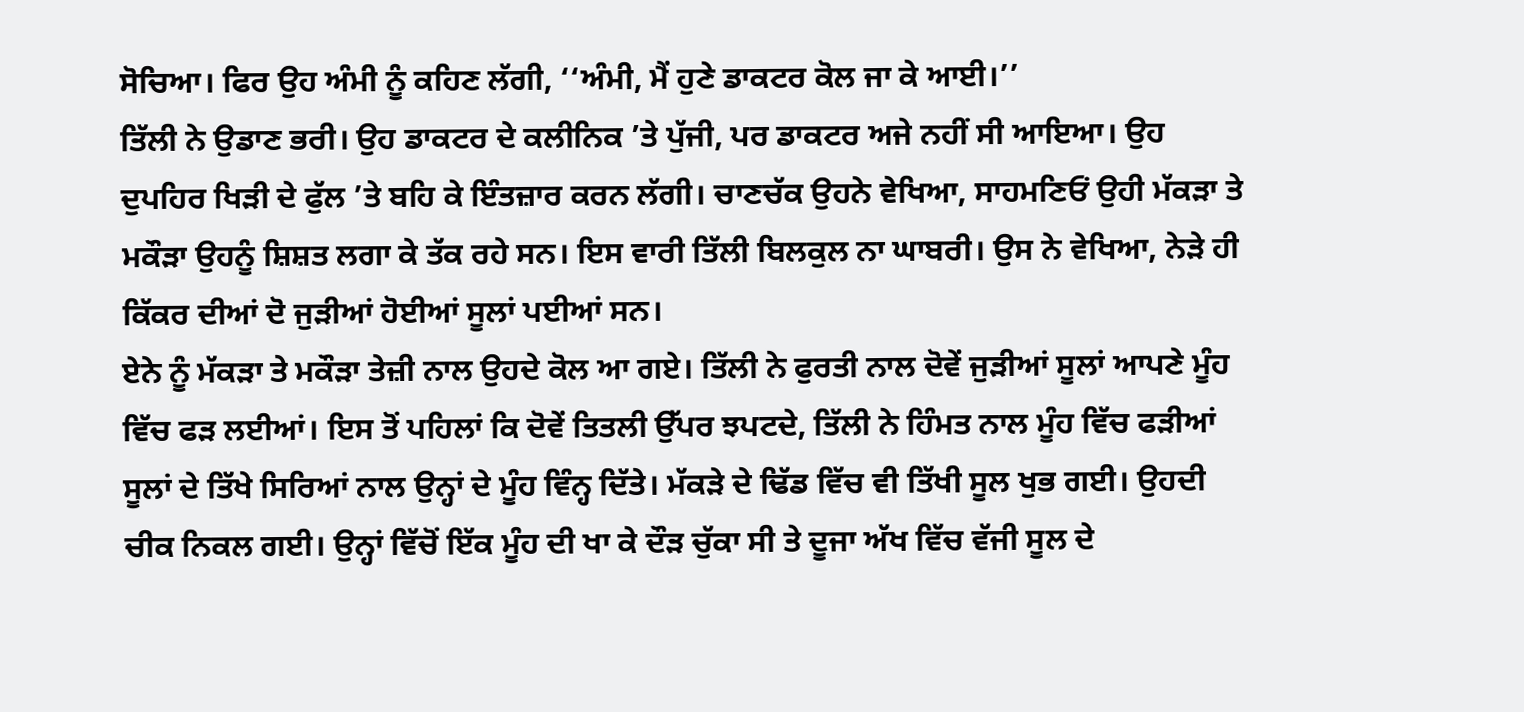ਸੋਚਿਆ। ਫਿਰ ਉਹ ਅੰਮੀ ਨੂੰ ਕਹਿਣ ਲੱਗੀ, ‘‘ਅੰਮੀ, ਮੈਂ ਹੁਣੇ ਡਾਕਟਰ ਕੋਲ ਜਾ ਕੇ ਆਈ।’’
ਤਿੱਲੀ ਨੇ ਉਡਾਣ ਭਰੀ। ਉਹ ਡਾਕਟਰ ਦੇ ਕਲੀਨਿਕ ’ਤੇ ਪੁੱਜੀ, ਪਰ ਡਾਕਟਰ ਅਜੇ ਨਹੀਂ ਸੀ ਆਇਆ। ਉਹ ਦੁਪਹਿਰ ਖਿੜੀ ਦੇ ਫੁੱਲ ’ਤੇ ਬਹਿ ਕੇ ਇੰਤਜ਼ਾਰ ਕਰਨ ਲੱਗੀ। ਚਾਣਚੱਕ ਉਹਨੇ ਵੇਖਿਆ, ਸਾਹਮਣਿਓਂ ਉਹੀ ਮੱਕੜਾ ਤੇ ਮਕੌੜਾ ਉਹਨੂੰ ਸ਼ਿਸ਼ਤ ਲਗਾ ਕੇ ਤੱਕ ਰਹੇ ਸਨ। ਇਸ ਵਾਰੀ ਤਿੱਲੀ ਬਿਲਕੁਲ ਨਾ ਘਾਬਰੀ। ਉਸ ਨੇ ਵੇਖਿਆ, ਨੇੜੇ ਹੀ ਕਿੱਕਰ ਦੀਆਂ ਦੋ ਜੁੜੀਆਂ ਹੋਈਆਂ ਸੂਲਾਂ ਪਈਆਂ ਸਨ।
ਏਨੇ ਨੂੰ ਮੱਕੜਾ ਤੇ ਮਕੌੜਾ ਤੇਜ਼ੀ ਨਾਲ ਉਹਦੇ ਕੋਲ ਆ ਗਏ। ਤਿੱਲੀ ਨੇ ਫੁਰਤੀ ਨਾਲ ਦੋਵੇਂ ਜੁੜੀਆਂ ਸੂਲਾਂ ਆਪਣੇ ਮੂੰਹ ਵਿੱਚ ਫੜ ਲਈਆਂ। ਇਸ ਤੋਂ ਪਹਿਲਾਂ ਕਿ ਦੋਵੇਂ ਤਿਤਲੀ ਉੱਪਰ ਝਪਟਦੇ, ਤਿੱਲੀ ਨੇ ਹਿੰਮਤ ਨਾਲ ਮੂੰਹ ਵਿੱਚ ਫੜੀਆਂ ਸੂਲਾਂ ਦੇ ਤਿੱਖੇ ਸਿਰਿਆਂ ਨਾਲ ਉਨ੍ਹਾਂ ਦੇ ਮੂੰਹ ਵਿੰਨ੍ਹ ਦਿੱਤੇ। ਮੱਕੜੇ ਦੇ ਢਿੱਡ ਵਿੱਚ ਵੀ ਤਿੱਖੀ ਸੂਲ ਖੁਭ ਗਈ। ਉਹਦੀ ਚੀਕ ਨਿਕਲ ਗਈ। ਉਨ੍ਹਾਂ ਵਿੱਚੋਂ ਇੱਕ ਮੂੰਹ ਦੀ ਖਾ ਕੇ ਦੌੜ ਚੁੱਕਾ ਸੀ ਤੇ ਦੂਜਾ ਅੱਖ ਵਿੱਚ ਵੱਜੀ ਸੂਲ ਦੇ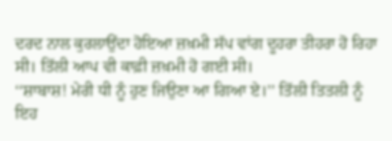ਦਰਦ ਨਾਲ ਕੁਰਲਾਉਂਦਾ ਹੋਇਆ ਜ਼ਖ਼ਮੀ ਸੱਪ ਵਾਂਗ ਦੂਹਰਾ ਤੀਹਰਾ ਹੋ ਰਿਹਾ ਸੀ। ਤਿੱਲੀ ਆਪ ਵੀ ਕਾਫ਼ੀ ਜ਼ਖ਼ਮੀ ਹੋ ਗਈ ਸੀ।
‘‘ਸ਼ਾਬਾਸ਼! ਮੇਰੀ ਧੀ ਨੂੰ ਹੁਣ ਜਿਉਣਾ ਆ ਗਿਆ ਏ।’’ ਤਿੱਲੀ ਤਿਤਲੀ ਨੂੰ ਇਹ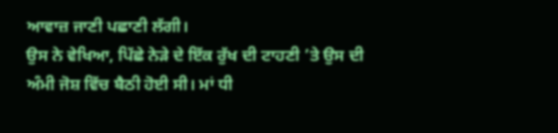ਆਵਾਜ਼ ਜਾਣੀ ਪਛਾਣੀ ਲੱਗੀ।
ਉਸ ਨੇ ਵੇਖਿਆ, ਪਿੱਛੇ ਨੇੜੇ ਦੇ ਇੱਕ ਰੁੱਖ ਦੀ ਟਾਹਣੀ ’ਤੇ ਉਸ ਦੀ ਅੰਮੀ ਜੋਸ਼ ਵਿੱਚ ਬੈਠੀ ਹੋਈ ਸੀ। ਮਾਂ ਧੀ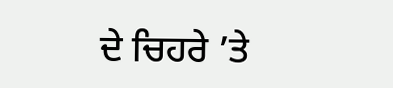ਦੇ ਚਿਹਰੇ ’ਤੇ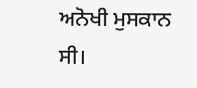ਅਨੋਖੀ ਮੁਸਕਾਨ ਸੀ।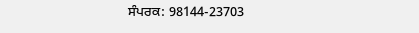ਸੰਪਰਕ: 98144-23703